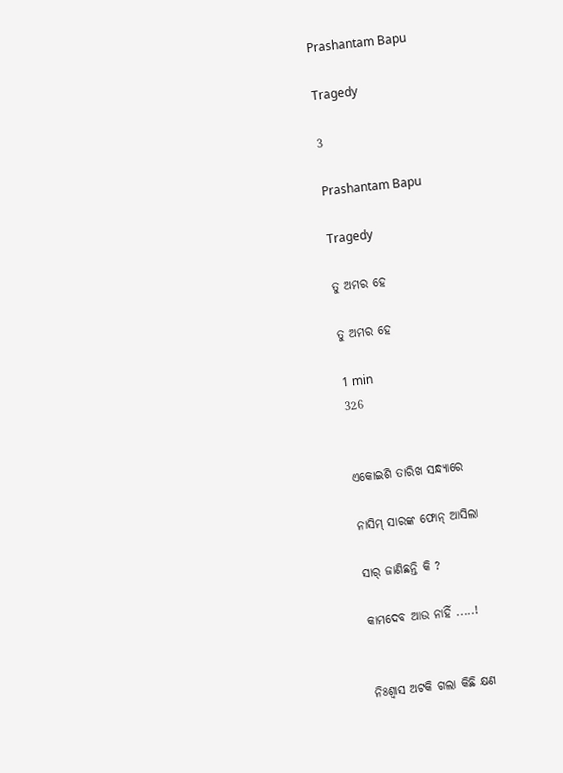Prashantam Bapu

Tragedy

3

Prashantam Bapu

Tragedy

ତୁ ଅମର ହେ

ତୁ ଅମର ହେ

1 min
326


ଏକୋଇଶି ତାରିଖ ସନ୍ଧ୍ୟାରେ

ନାସିମ୍ ସାରଙ୍କ ଫୋନ୍ ଆସିଲା

ସାର୍ ଜାଣିଛନ୍ତି କି ?

କାମଦେବ ଆଉ ନାହିଁ .....!


ନିଃଶ୍ୱାସ ଅଟକି ଗଲା କିଛି କ୍ଷଣ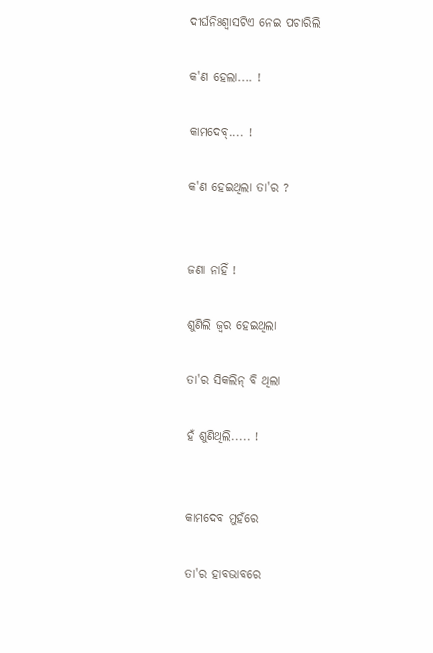ଦୀର୍ଘନିଃଶ୍ଵାସଟିଏ ନେଇ ପଚାରିଲି

କ'ଣ ହେଲା.... !

କାମଦେବ୍.... !

କ'ଣ ହେଇଥିଲା ତା'ର ?


ଜଣା ନାହିଁ !

ଶୁଣିଲି ଜ୍ୱର ହେଇଥିଲା

ତା'ର ସିକଲିନ୍ ବି ଥିଲା

ହଁ ଶୁଣିଥିଲି..... !


କାମଦେବ ମୁହଁରେ

ତା'ର ହାବଭାବରେ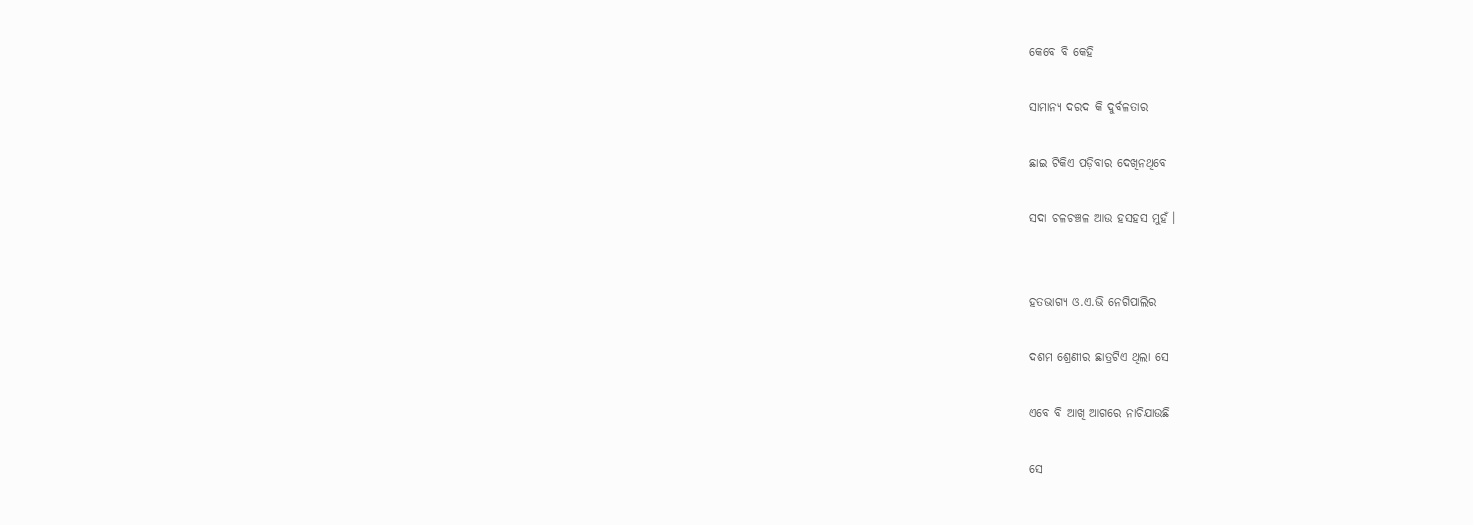କେବେ ବି କେହି

ସାମାନ୍ୟ ଦରଦ କି ଦୁର୍ବଳତାର

ଛାଇ ଟିକିଏ ପଡ଼ିବାର ଦେଖିନଥିବେ

ସଦା ଚଳଚଞ୍ଚଳ ଆଉ ହସହସ ମୁହଁ ।


ହତଭାଗ୍ୟ ଓ.ଏ.ଭି ନେଗିପାଲିର

ଦଶମ ଶ୍ରେଣୀର ଛାତ୍ରଟିଏ ଥିଲା ସେ

ଏବେ ବି ଆଖି ଆଗରେ ନାଚିଯାଉଛି

ସେ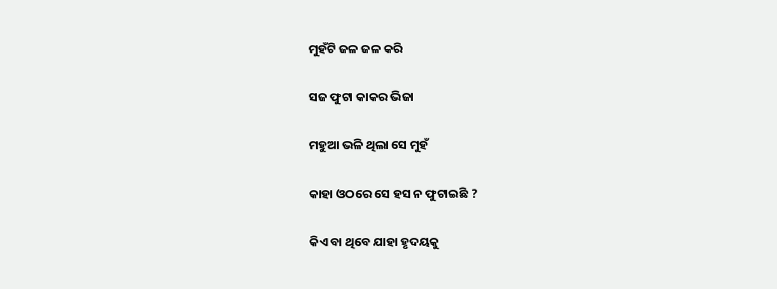ମୁହଁଟି ଜଳ ଜଳ କରି

ସଜ ଫୁଟା କାକର ଭିଜା

ମହୁଆ ଭଳି ଥିଲା ସେ ମୁହଁ

କାହା ଓଠରେ ସେ ହସ ନ ଫୁଟାଇଛି ?

କିଏ ବା ଥିବେ ଯାହା ହୃଦୟକୁ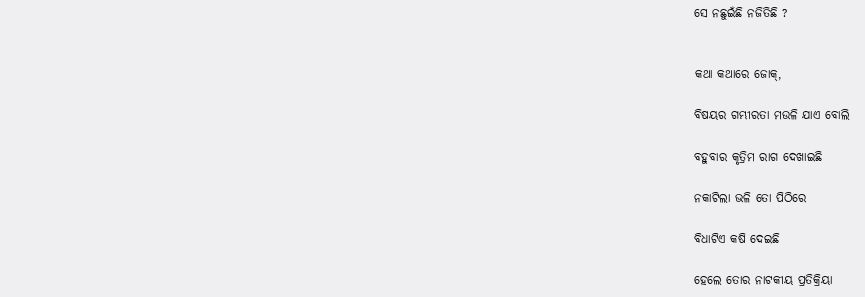ସେ ନଛୁଇଁଛି ନଜିତିଛି ?


କଥା କଥାରେ ଜୋକ୍,

ବିଷୟର ଗମ୍ଭୀରତା ମଉଳି ଯାଏ ବୋଲି

ବହୁବାର କୃତ୍ରିମ ରାଗ ଦେଖାଇଛି

ନକାଟିଲା ଭଳି ତୋ ପିଠିରେ

ବିଧାଟିଏ କଷି ଦେଇଛି

ହେଲେ ତୋର ନାଟକୀୟ ପ୍ରତିକ୍ରିୟା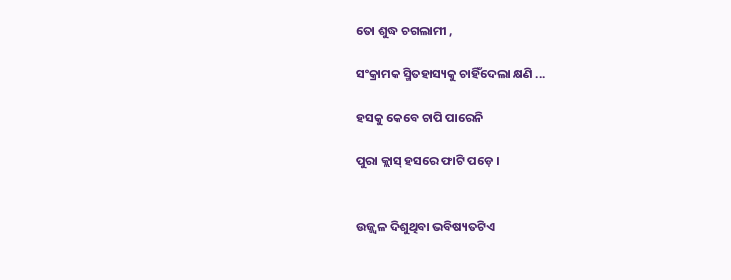ତୋ ଶୁଦ୍ଧ ଚଗଲାମୀ ,

ସଂକ୍ରାମକ ସ୍ମିତହାସ୍ୟକୁ ଚାହିଁଦେଲା କ୍ଷଣି ...

ହସକୁ କେବେ ଚାପି ପାରେନି

ପୁରା କ୍ଲାସ୍ ହସରେ ଫାଟି ପଡ଼େ ।


ଉଜ୍ଜ୍ୱଳ ଦିଶୁଥିବା ଭବିଷ୍ୟତଟିଏ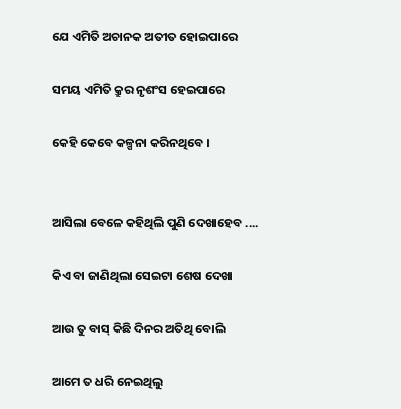ଯେ ଏମିତି ଅଚାନକ ଅତୀତ ହୋଇପାରେ

ସମୟ ଏମିତି କ୍ରୁର ନୃଶଂସ ହେଇପାରେ

କେହି କେବେ କଳ୍ପନା କରିନଥିବେ ।


ଆସିଲା ବେଳେ କହିଥିଲି ପୁଣି ଦେଖାହେବ ....

କିଏ ବା ଜାଣିଥିଲା ସେଇଟା ଶେଷ ଦେଖା

ଆଉ ତୁ ବାସ୍ କିଛି ଦିନର ଅତିଥି ବୋଲି

ଆମେ ତ ଧରି ନେଇଥିଲୁ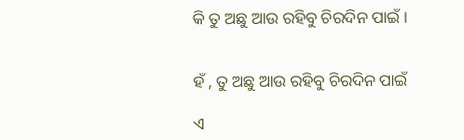କି ତୁ ଅଛୁ ଆଉ ରହିବୁ ଚିରଦିନ ପାଇଁ ।


ହଁ , ତୁ ଅଛୁ ଆଉ ରହିବୁ ଚିରଦିନ ପାଇଁ

ଏ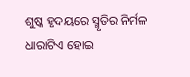ଶୁଷ୍କ ହୃଦୟରେ ସ୍ମୃତିର ନିର୍ମଳ ଧାରାଟିଏ ହୋଇ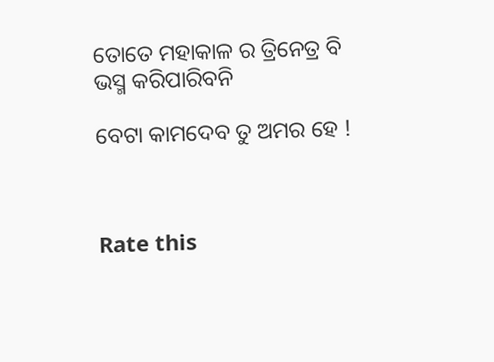ତୋତେ ମହାକାଳ ର ତ୍ରିନେତ୍ର ବି ଭସ୍ମ କରିପାରିବନି

ବେଟା କାମଦେବ ତୁ ଅମର ହେ !



Rate this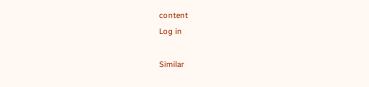content
Log in

Similar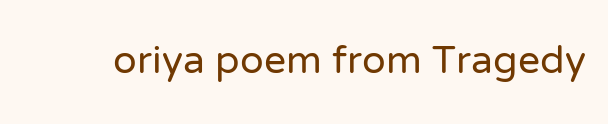oriya poem from Tragedy